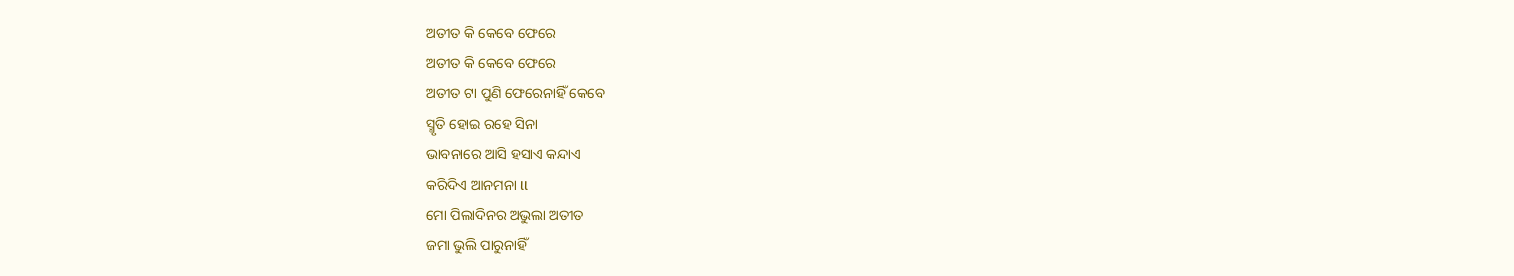ଅତୀତ କି କେବେ ଫେରେ
ଅତୀତ କି କେବେ ଫେରେ
ଅତୀତ ଟା ପୁଣି ଫେରେନାହିଁ କେବେ
ସ୍ମୃତି ହୋଇ ରହେ ସିନା
ଭାବନାରେ ଆସି ହସାଏ କନ୍ଦାଏ
କରିଦିଏ ଆନମନା ll
ମୋ ପିଲାଦିନର ଅଭୁଲା ଅତୀତ
ଜମା ଭୁଲି ପାରୁନାହିଁ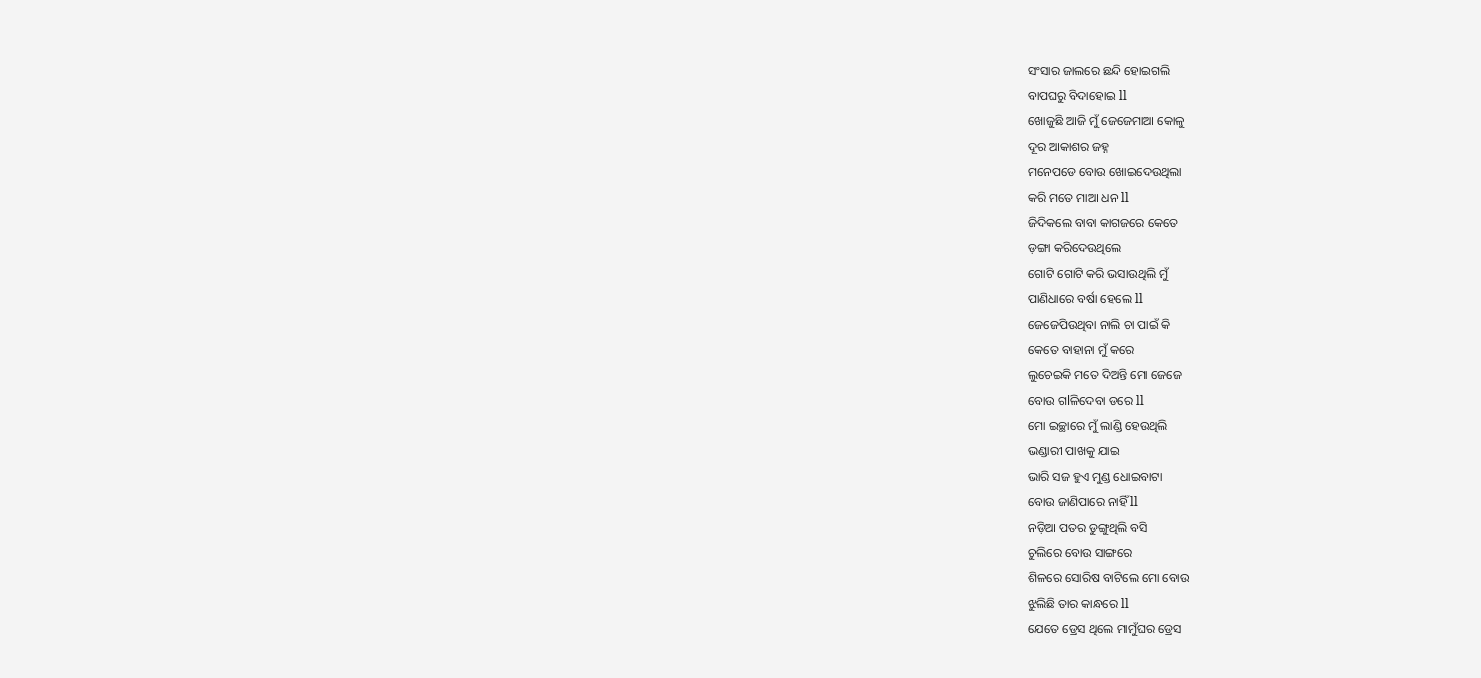ସଂସାର ଜାଲରେ ଛନ୍ଦି ହୋଇଗଲି
ବାପଘରୁ ବିଦାହୋଇ ll
ଖୋଜୁଛି ଆଜି ମୁଁ ଜେଜେମାଆ କୋଳୁ
ଦୂର ଆକାଶର ଜହ୍ନ
ମନେପଡେ ବୋଉ ଖୋଇଦେଉଥିଲା
କରି ମତେ ମାଆ ଧନ ll
ଜିଦିକଲେ ବାବା କାଗଜରେ କେତେ
ଡ଼ଙ୍ଗା କରିଦେଉଥିଲେ
ଗୋଟି ଗୋଟି କରି ଭସାଉଥିଲି ମୁଁ
ପାଣିଧାରେ ବର୍ଷା ହେଲେ ll
ଜେଜେପିଉଥିବା ନାଲି ଚା ପାଇଁ କି
କେତେ ବାହାନା ମୁଁ କରେ
ଲୁଚେଇକି ମତେ ଦିଅନ୍ତି ମୋ ଜେଜେ
ବୋଉ ଗlଳିଦେବା ଡରେ ll
ମୋ ଇଚ୍ଛାରେ ମୁଁ ଲାଣ୍ଡି ହେଉଥିଲି
ଭଣ୍ଡାରୀ ପାଖକୁ ଯାଇ
ଭାରି ସଜ ହୁଏ ମୁଣ୍ଡ ଧୋଇବାଟା
ବୋଉ ଜାଣିପାରେ ନାହିଁ ll
ନଡ଼ିଆ ପତର ଡୁଙ୍ଗୁଥିଲି ବସି
ଚୁଲିରେ ବୋଉ ସାଙ୍ଗରେ
ଶିଳରେ ସୋରିଷ ବାଟିଲେ ମୋ ବୋଉ
ଝୁଲିଛି ତାର କାନ୍ଧରେ ll
ଯେତେ ଡ୍ରେସ ଥିଲେ ମାମୁଁଘର ଡ୍ରେସ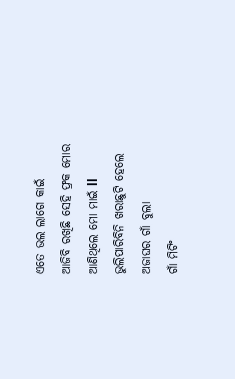ଏତେ ଭଲ ଲାଗେ କାଇଁ
ଆଜିବି ରଖିଛି ସେହି ଫ୍ରକ ମୋର
ଆଣିଥିଲେ ମୋ ମାଇଁ ll
ଭୁଲିପାରିବିନି ଖରାଛୁଟି ହେଲେ
ଅଜାଘର ଗାଁ ବୁଲା
ଗାଁ ମିଟିଂ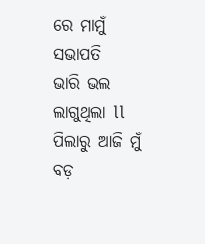ରେ ମାମୁଁ ସଭାପତି
ଭାରି ଭଲ ଲାଗୁଥିଲା ll
ପିଲାରୁ ଆଜି ମୁଁ ବଡ଼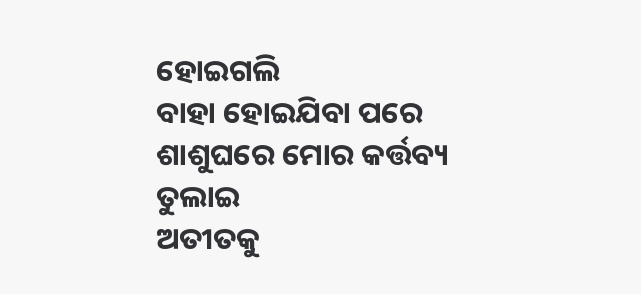ହୋଇଗଲି
ବାହା ହୋଇଯିବା ପରେ
ଶାଶୁଘରେ ମୋର କର୍ତ୍ତବ୍ୟ ତୁଲାଇ
ଅତୀତକୁ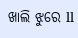ଖାଲି ଝୁରେ ll